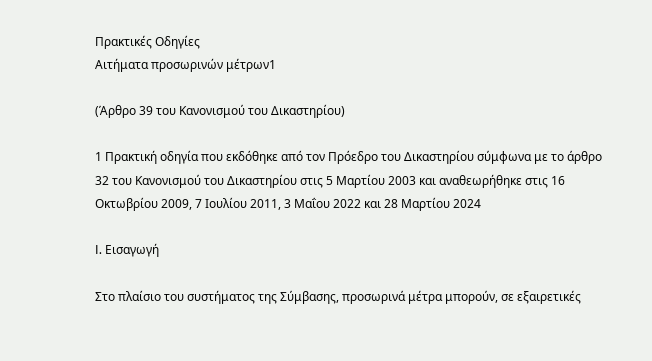Πρακτικές Οδηγίες
Αιτήματα προσωρινών μέτρων1

(Άρθρο 39 του Κανονισμού του Δικαστηρίου)

1 Πρακτική οδηγία που εκδόθηκε από τον Πρόεδρο του Δικαστηρίου σύμφωνα με το άρθρο 32 του Κανονισμού του Δικαστηρίου στις 5 Μαρτίου 2003 και αναθεωρήθηκε στις 16 Οκτωβρίου 2009, 7 Ιουλίου 2011, 3 Μαΐου 2022 και 28 Μαρτίου 2024

I. Εισαγωγή

Στο πλαίσιο του συστήματος της Σύμβασης, προσωρινά μέτρα μπορούν, σε εξαιρετικές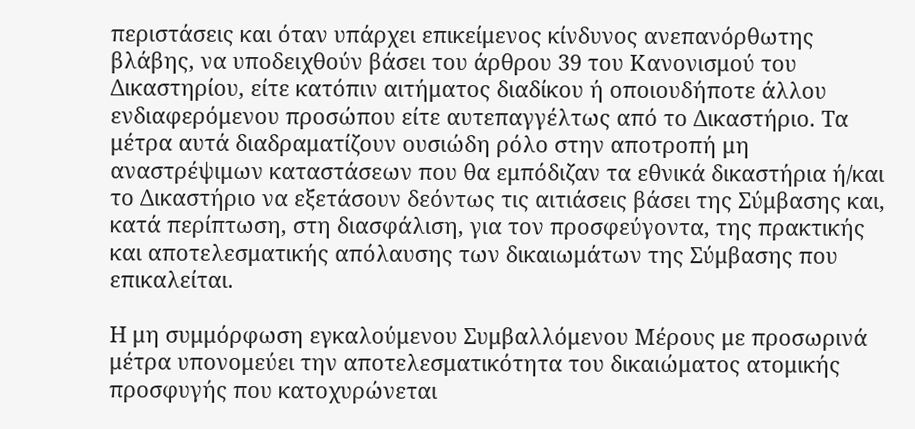περιστάσεις και όταν υπάρχει επικείμενος κίνδυνος ανεπανόρθωτης βλάβης, να υποδειχθούν βάσει του άρθρου 39 του Κανονισμού του Δικαστηρίου, είτε κατόπιν αιτήματος διαδίκου ή οποιουδήποτε άλλου ενδιαφερόμενου προσώπου είτε αυτεπαγγέλτως από το Δικαστήριο. Τα μέτρα αυτά διαδραματίζουν ουσιώδη ρόλο στην αποτροπή μη αναστρέψιμων καταστάσεων που θα εμπόδιζαν τα εθνικά δικαστήρια ή/και το Δικαστήριο να εξετάσουν δεόντως τις αιτιάσεις βάσει της Σύμβασης και, κατά περίπτωση, στη διασφάλιση, για τον προσφεύγοντα, της πρακτικής και αποτελεσματικής απόλαυσης των δικαιωμάτων της Σύμβασης που επικαλείται.

Η μη συμμόρφωση εγκαλούμενου Συμβαλλόμενου Μέρους με προσωρινά μέτρα υπονομεύει την αποτελεσματικότητα του δικαιώματος ατομικής προσφυγής που κατοχυρώνεται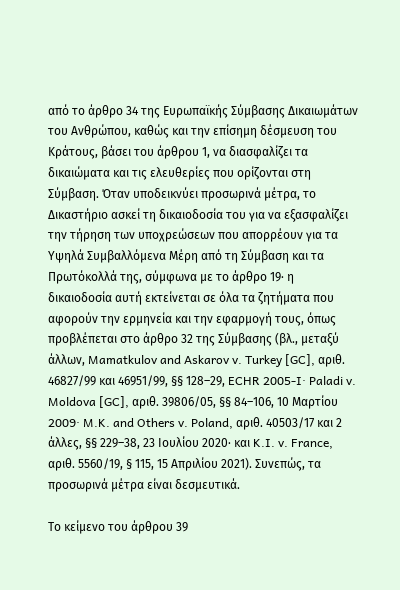από το άρθρο 34 της Ευρωπαϊκής Σύμβασης Δικαιωμάτων του Ανθρώπου, καθώς και την επίσημη δέσμευση του Κράτους, βάσει του άρθρου 1, να διασφαλίζει τα δικαιώματα και τις ελευθερίες που ορίζονται στη Σύμβαση. Όταν υποδεικνύει προσωρινά μέτρα, το Δικαστήριο ασκεί τη δικαιοδοσία του για να εξασφαλίζει την τήρηση των υποχρεώσεων που απορρέουν για τα Υψηλά Συμβαλλόμενα Μέρη από τη Σύμβαση και τα Πρωτόκολλά της, σύμφωνα με το άρθρο 19· η δικαιοδοσία αυτή εκτείνεται σε όλα τα ζητήματα που αφορούν την ερμηνεία και την εφαρμογή τους, όπως προβλέπεται στο άρθρο 32 της Σύμβασης (βλ., μεταξύ άλλων, Mamatkulov and Askarov v. Turkey [GC], αριθ. 46827/99 και 46951/99, §§ 128–29, ECHR 2005-I· Paladi v. Moldova [GC], αριθ. 39806/05, §§ 84–106, 10 Μαρτίου 2009· M.K. and Others v. Poland, αριθ. 40503/17 και 2 άλλες, §§ 229–38, 23 Ιουλίου 2020· και K.I. v. France, αριθ. 5560/19, § 115, 15 Απριλίου 2021). Συνεπώς, τα προσωρινά μέτρα είναι δεσμευτικά.

Το κείμενο του άρθρου 39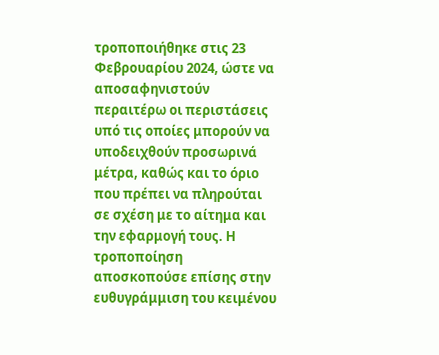τροποποιήθηκε στις 23 Φεβρουαρίου 2024, ώστε να αποσαφηνιστούν περαιτέρω οι περιστάσεις υπό τις οποίες μπορούν να υποδειχθούν προσωρινά μέτρα, καθώς και το όριο που πρέπει να πληρούται σε σχέση με το αίτημα και την εφαρμογή τους. Η τροποποίηση αποσκοπούσε επίσης στην ευθυγράμμιση του κειμένου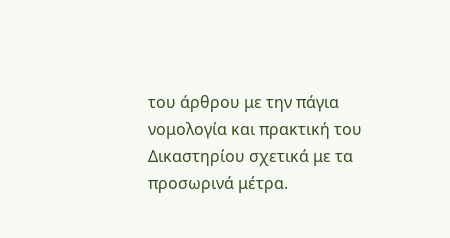του άρθρου με την πάγια νομολογία και πρακτική του Δικαστηρίου σχετικά με τα προσωρινά μέτρα.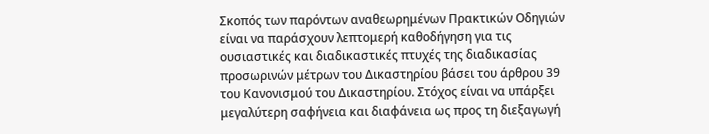Σκοπός των παρόντων αναθεωρημένων Πρακτικών Οδηγιών είναι να παράσχουν λεπτομερή καθοδήγηση για τις ουσιαστικές και διαδικαστικές πτυχές της διαδικασίας προσωρινών μέτρων του Δικαστηρίου βάσει του άρθρου 39 του Κανονισμού του Δικαστηρίου. Στόχος είναι να υπάρξει μεγαλύτερη σαφήνεια και διαφάνεια ως προς τη διεξαγωγή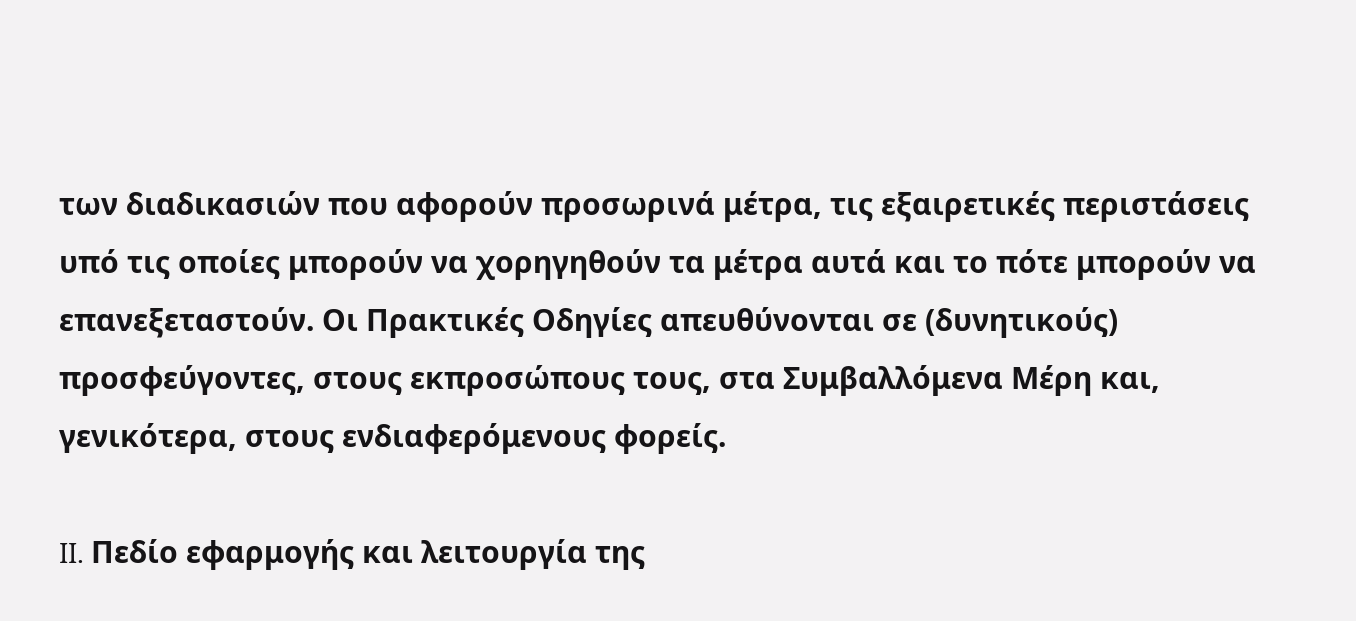των διαδικασιών που αφορούν προσωρινά μέτρα, τις εξαιρετικές περιστάσεις υπό τις οποίες μπορούν να χορηγηθούν τα μέτρα αυτά και το πότε μπορούν να επανεξεταστούν. Οι Πρακτικές Οδηγίες απευθύνονται σε (δυνητικούς) προσφεύγοντες, στους εκπροσώπους τους, στα Συμβαλλόμενα Μέρη και, γενικότερα, στους ενδιαφερόμενους φορείς.

II. Πεδίο εφαρμογής και λειτουργία της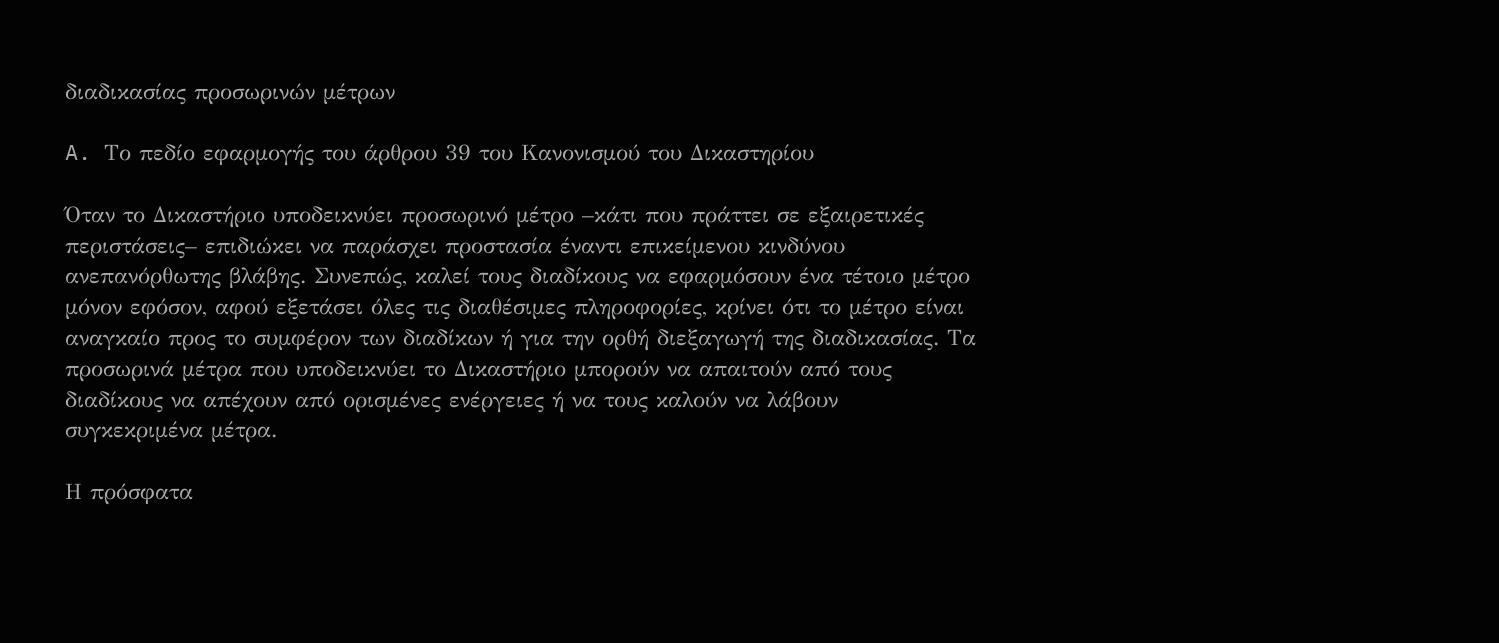διαδικασίας προσωρινών μέτρων

A. Το πεδίο εφαρμογής του άρθρου 39 του Κανονισμού του Δικαστηρίου

Όταν το Δικαστήριο υποδεικνύει προσωρινό μέτρο –κάτι που πράττει σε εξαιρετικές περιστάσεις– επιδιώκει να παράσχει προστασία έναντι επικείμενου κινδύνου ανεπανόρθωτης βλάβης. Συνεπώς, καλεί τους διαδίκους να εφαρμόσουν ένα τέτοιο μέτρο μόνον εφόσον, αφού εξετάσει όλες τις διαθέσιμες πληροφορίες, κρίνει ότι το μέτρο είναι αναγκαίο προς το συμφέρον των διαδίκων ή για την ορθή διεξαγωγή της διαδικασίας. Τα προσωρινά μέτρα που υποδεικνύει το Δικαστήριο μπορούν να απαιτούν από τους διαδίκους να απέχουν από ορισμένες ενέργειες ή να τους καλούν να λάβουν συγκεκριμένα μέτρα.

Η πρόσφατα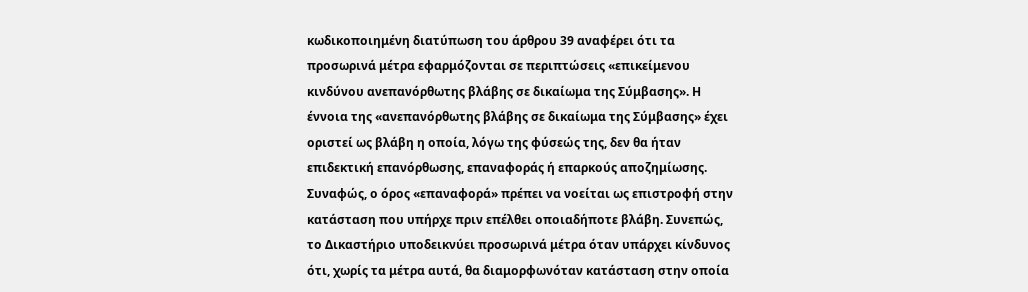κωδικοποιημένη διατύπωση του άρθρου 39 αναφέρει ότι τα προσωρινά μέτρα εφαρμόζονται σε περιπτώσεις «επικείμενου κινδύνου ανεπανόρθωτης βλάβης σε δικαίωμα της Σύμβασης». Η έννοια της «ανεπανόρθωτης βλάβης σε δικαίωμα της Σύμβασης» έχει οριστεί ως βλάβη η οποία, λόγω της φύσεώς της, δεν θα ήταν επιδεκτική επανόρθωσης, επαναφοράς ή επαρκούς αποζημίωσης. Συναφώς, ο όρος «επαναφορά» πρέπει να νοείται ως επιστροφή στην κατάσταση που υπήρχε πριν επέλθει οποιαδήποτε βλάβη. Συνεπώς, το Δικαστήριο υποδεικνύει προσωρινά μέτρα όταν υπάρχει κίνδυνος ότι, χωρίς τα μέτρα αυτά, θα διαμορφωνόταν κατάσταση στην οποία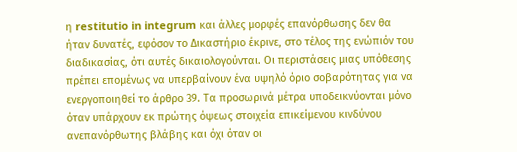η restitutio in integrum και άλλες μορφές επανόρθωσης δεν θα ήταν δυνατές, εφόσον το Δικαστήριο έκρινε, στο τέλος της ενώπιόν του διαδικασίας, ότι αυτές δικαιολογούνται. Οι περιστάσεις μιας υπόθεσης πρέπει επομένως να υπερβαίνουν ένα υψηλό όριο σοβαρότητας για να ενεργοποιηθεί το άρθρο 39. Τα προσωρινά μέτρα υποδεικνύονται μόνο όταν υπάρχουν εκ πρώτης όψεως στοιχεία επικείμενου κινδύνου ανεπανόρθωτης βλάβης και όχι όταν οι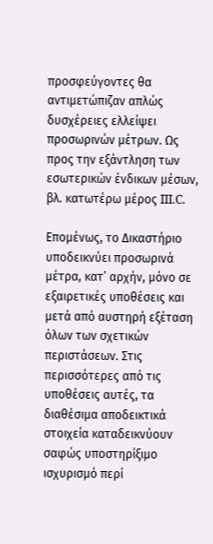προσφεύγοντες θα αντιμετώπιζαν απλώς δυσχέρειες ελλείψει προσωρινών μέτρων. Ως προς την εξάντληση των εσωτερικών ένδικων μέσων, βλ. κατωτέρω μέρος III.C.

Επομένως, το Δικαστήριο υποδεικνύει προσωρινά μέτρα, κατ’ αρχήν, μόνο σε εξαιρετικές υποθέσεις και μετά από αυστηρή εξέταση όλων των σχετικών περιστάσεων. Στις περισσότερες από τις υποθέσεις αυτές, τα διαθέσιμα αποδεικτικά στοιχεία καταδεικνύουν σαφώς υποστηρίξιμο ισχυρισμό περί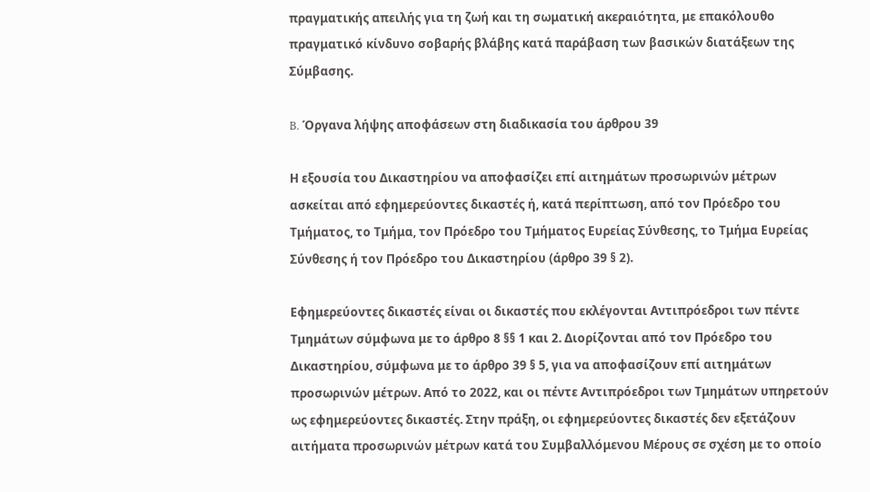πραγματικής απειλής για τη ζωή και τη σωματική ακεραιότητα, με επακόλουθο πραγματικό κίνδυνο σοβαρής βλάβης κατά παράβαση των βασικών διατάξεων της Σύμβασης.

B. Όργανα λήψης αποφάσεων στη διαδικασία του άρθρου 39

Η εξουσία του Δικαστηρίου να αποφασίζει επί αιτημάτων προσωρινών μέτρων ασκείται από εφημερεύοντες δικαστές ή, κατά περίπτωση, από τον Πρόεδρο του Τμήματος, το Τμήμα, τον Πρόεδρο του Τμήματος Ευρείας Σύνθεσης, το Τμήμα Ευρείας Σύνθεσης ή τον Πρόεδρο του Δικαστηρίου (άρθρο 39 § 2).

Εφημερεύοντες δικαστές είναι οι δικαστές που εκλέγονται Αντιπρόεδροι των πέντε Τμημάτων σύμφωνα με το άρθρο 8 §§ 1 και 2. Διορίζονται από τον Πρόεδρο του Δικαστηρίου, σύμφωνα με το άρθρο 39 § 5, για να αποφασίζουν επί αιτημάτων προσωρινών μέτρων. Από το 2022, και οι πέντε Αντιπρόεδροι των Τμημάτων υπηρετούν ως εφημερεύοντες δικαστές. Στην πράξη, οι εφημερεύοντες δικαστές δεν εξετάζουν αιτήματα προσωρινών μέτρων κατά του Συμβαλλόμενου Μέρους σε σχέση με το οποίο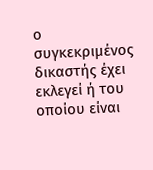ο συγκεκριμένος δικαστής έχει εκλεγεί ή του οποίου είναι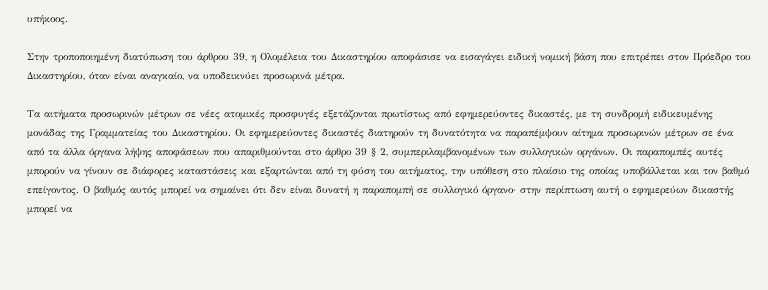υπήκοος.

Στην τροποποιημένη διατύπωση του άρθρου 39, η Ολομέλεια του Δικαστηρίου αποφάσισε να εισαγάγει ειδική νομική βάση που επιτρέπει στον Πρόεδρο του Δικαστηρίου, όταν είναι αναγκαίο, να υποδεικνύει προσωρινά μέτρα.

Τα αιτήματα προσωρινών μέτρων σε νέες ατομικές προσφυγές εξετάζονται πρωτίστως από εφημερεύοντες δικαστές, με τη συνδρομή ειδικευμένης μονάδας της Γραμματείας του Δικαστηρίου. Οι εφημερεύοντες δικαστές διατηρούν τη δυνατότητα να παραπέμψουν αίτημα προσωρινών μέτρων σε ένα από τα άλλα όργανα λήψης αποφάσεων που απαριθμούνται στο άρθρο 39 § 2, συμπεριλαμβανομένων των συλλογικών οργάνων. Οι παραπομπές αυτές μπορούν να γίνουν σε διάφορες καταστάσεις και εξαρτώνται από τη φύση του αιτήματος, την υπόθεση στο πλαίσιο της οποίας υποβάλλεται και τον βαθμό επείγοντος. Ο βαθμός αυτός μπορεί να σημαίνει ότι δεν είναι δυνατή η παραπομπή σε συλλογικό όργανο· στην περίπτωση αυτή ο εφημερεύων δικαστής μπορεί να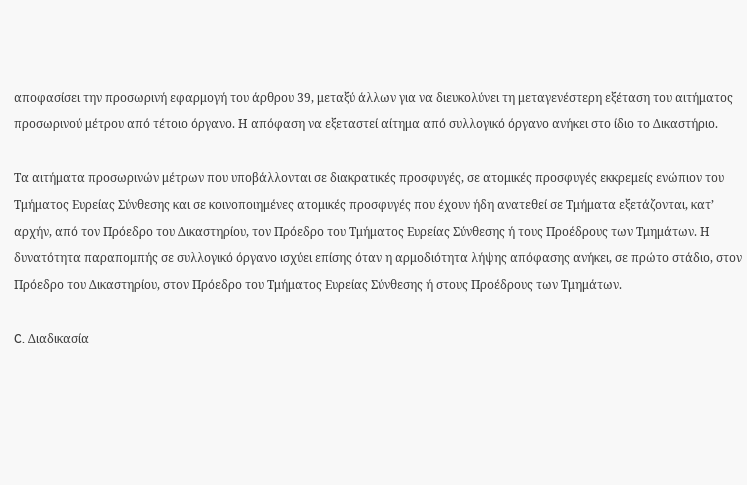αποφασίσει την προσωρινή εφαρμογή του άρθρου 39, μεταξύ άλλων για να διευκολύνει τη μεταγενέστερη εξέταση του αιτήματος προσωρινού μέτρου από τέτοιο όργανο. Η απόφαση να εξεταστεί αίτημα από συλλογικό όργανο ανήκει στο ίδιο το Δικαστήριο.

Τα αιτήματα προσωρινών μέτρων που υποβάλλονται σε διακρατικές προσφυγές, σε ατομικές προσφυγές εκκρεμείς ενώπιον του Τμήματος Ευρείας Σύνθεσης και σε κοινοποιημένες ατομικές προσφυγές που έχουν ήδη ανατεθεί σε Τμήματα εξετάζονται, κατ’ αρχήν, από τον Πρόεδρο του Δικαστηρίου, τον Πρόεδρο του Τμήματος Ευρείας Σύνθεσης ή τους Προέδρους των Τμημάτων. Η δυνατότητα παραπομπής σε συλλογικό όργανο ισχύει επίσης όταν η αρμοδιότητα λήψης απόφασης ανήκει, σε πρώτο στάδιο, στον Πρόεδρο του Δικαστηρίου, στον Πρόεδρο του Τμήματος Ευρείας Σύνθεσης ή στους Προέδρους των Τμημάτων.

C. Διαδικασία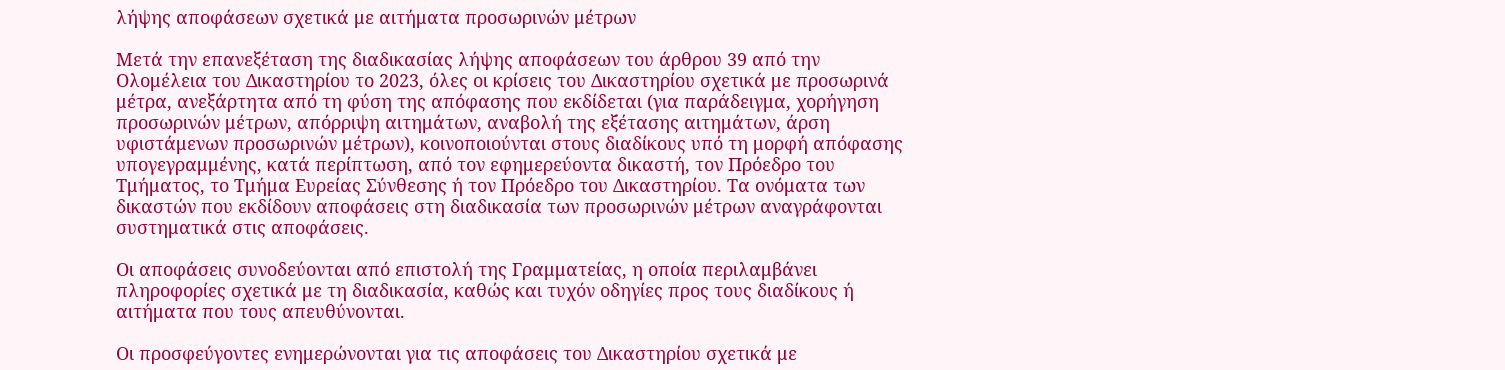λήψης αποφάσεων σχετικά με αιτήματα προσωρινών μέτρων

Μετά την επανεξέταση της διαδικασίας λήψης αποφάσεων του άρθρου 39 από την Ολομέλεια του Δικαστηρίου το 2023, όλες οι κρίσεις του Δικαστηρίου σχετικά με προσωρινά μέτρα, ανεξάρτητα από τη φύση της απόφασης που εκδίδεται (για παράδειγμα, χορήγηση προσωρινών μέτρων, απόρριψη αιτημάτων, αναβολή της εξέτασης αιτημάτων, άρση υφιστάμενων προσωρινών μέτρων), κοινοποιούνται στους διαδίκους υπό τη μορφή απόφασης υπογεγραμμένης, κατά περίπτωση, από τον εφημερεύοντα δικαστή, τον Πρόεδρο του Τμήματος, το Τμήμα Ευρείας Σύνθεσης ή τον Πρόεδρο του Δικαστηρίου. Τα ονόματα των δικαστών που εκδίδουν αποφάσεις στη διαδικασία των προσωρινών μέτρων αναγράφονται συστηματικά στις αποφάσεις.

Οι αποφάσεις συνοδεύονται από επιστολή της Γραμματείας, η οποία περιλαμβάνει πληροφορίες σχετικά με τη διαδικασία, καθώς και τυχόν οδηγίες προς τους διαδίκους ή αιτήματα που τους απευθύνονται.

Οι προσφεύγοντες ενημερώνονται για τις αποφάσεις του Δικαστηρίου σχετικά με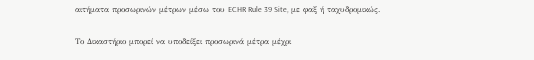αιτήματα προσωρινών μέτρων μέσω του ECHR Rule 39 Site, με φαξ ή ταχυδρομικώς.

Το Δικαστήριο μπορεί να υποδείξει προσωρινά μέτρα μέχρι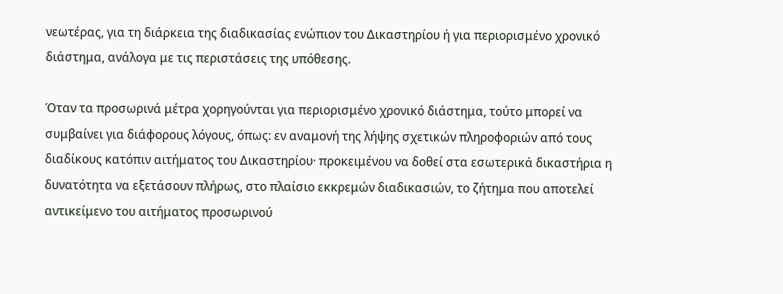νεωτέρας, για τη διάρκεια της διαδικασίας ενώπιον του Δικαστηρίου ή για περιορισμένο χρονικό διάστημα, ανάλογα με τις περιστάσεις της υπόθεσης.

Όταν τα προσωρινά μέτρα χορηγούνται για περιορισμένο χρονικό διάστημα, τούτο μπορεί να συμβαίνει για διάφορους λόγους, όπως: εν αναμονή της λήψης σχετικών πληροφοριών από τους διαδίκους κατόπιν αιτήματος του Δικαστηρίου· προκειμένου να δοθεί στα εσωτερικά δικαστήρια η δυνατότητα να εξετάσουν πλήρως, στο πλαίσιο εκκρεμών διαδικασιών, το ζήτημα που αποτελεί αντικείμενο του αιτήματος προσωρινού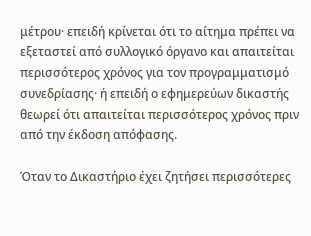μέτρου· επειδή κρίνεται ότι το αίτημα πρέπει να εξεταστεί από συλλογικό όργανο και απαιτείται περισσότερος χρόνος για τον προγραμματισμό συνεδρίασης· ή επειδή ο εφημερεύων δικαστής θεωρεί ότι απαιτείται περισσότερος χρόνος πριν από την έκδοση απόφασης.

Όταν το Δικαστήριο έχει ζητήσει περισσότερες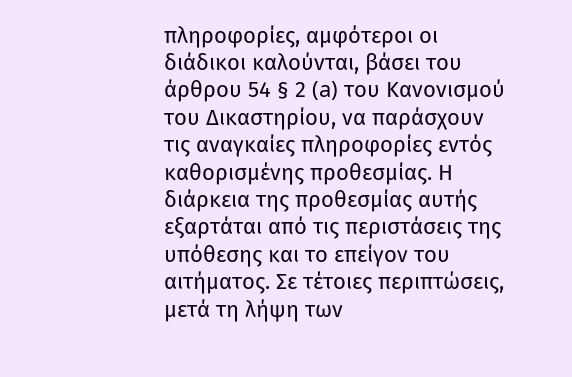πληροφορίες, αμφότεροι οι διάδικοι καλούνται, βάσει του άρθρου 54 § 2 (a) του Κανονισμού του Δικαστηρίου, να παράσχουν τις αναγκαίες πληροφορίες εντός καθορισμένης προθεσμίας. Η διάρκεια της προθεσμίας αυτής εξαρτάται από τις περιστάσεις της υπόθεσης και το επείγον του αιτήματος. Σε τέτοιες περιπτώσεις, μετά τη λήψη των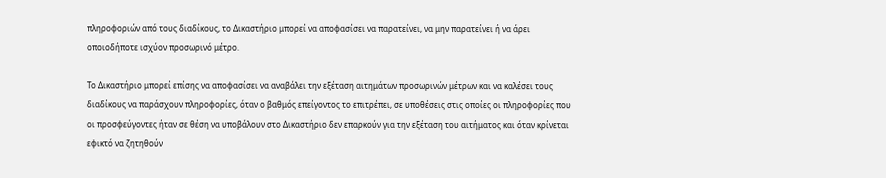πληροφοριών από τους διαδίκους, το Δικαστήριο μπορεί να αποφασίσει να παρατείνει, να μην παρατείνει ή να άρει οποιοδήποτε ισχύον προσωρινό μέτρο.

Το Δικαστήριο μπορεί επίσης να αποφασίσει να αναβάλει την εξέταση αιτημάτων προσωρινών μέτρων και να καλέσει τους διαδίκους να παράσχουν πληροφορίες, όταν ο βαθμός επείγοντος το επιτρέπει, σε υποθέσεις στις οποίες οι πληροφορίες που οι προσφεύγοντες ήταν σε θέση να υποβάλουν στο Δικαστήριο δεν επαρκούν για την εξέταση του αιτήματος και όταν κρίνεται εφικτό να ζητηθούν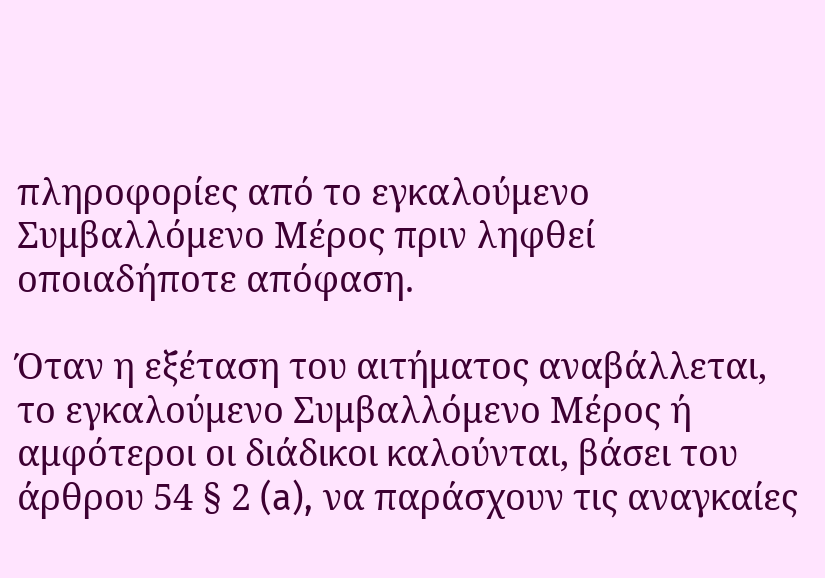πληροφορίες από το εγκαλούμενο Συμβαλλόμενο Μέρος πριν ληφθεί οποιαδήποτε απόφαση.

Όταν η εξέταση του αιτήματος αναβάλλεται, το εγκαλούμενο Συμβαλλόμενο Μέρος ή αμφότεροι οι διάδικοι καλούνται, βάσει του άρθρου 54 § 2 (a), να παράσχουν τις αναγκαίες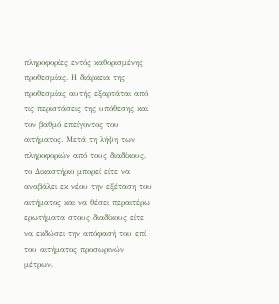πληροφορίες εντός καθορισμένης προθεσμίας. Η διάρκεια της προθεσμίας αυτής εξαρτάται από τις περιστάσεις της υπόθεσης και τον βαθμό επείγοντος του αιτήματος. Μετά τη λήψη των πληροφοριών από τους διαδίκους, το Δικαστήριο μπορεί είτε να αναβάλει εκ νέου την εξέταση του αιτήματος και να θέσει περαιτέρω ερωτήματα στους διαδίκους είτε να εκδώσει την απόφασή του επί του αιτήματος προσωρινών μέτρων.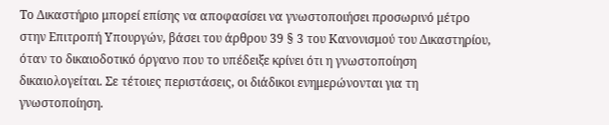Το Δικαστήριο μπορεί επίσης να αποφασίσει να γνωστοποιήσει προσωρινό μέτρο στην Επιτροπή Υπουργών, βάσει του άρθρου 39 § 3 του Κανονισμού του Δικαστηρίου, όταν το δικαιοδοτικό όργανο που το υπέδειξε κρίνει ότι η γνωστοποίηση δικαιολογείται. Σε τέτοιες περιστάσεις, οι διάδικοι ενημερώνονται για τη γνωστοποίηση.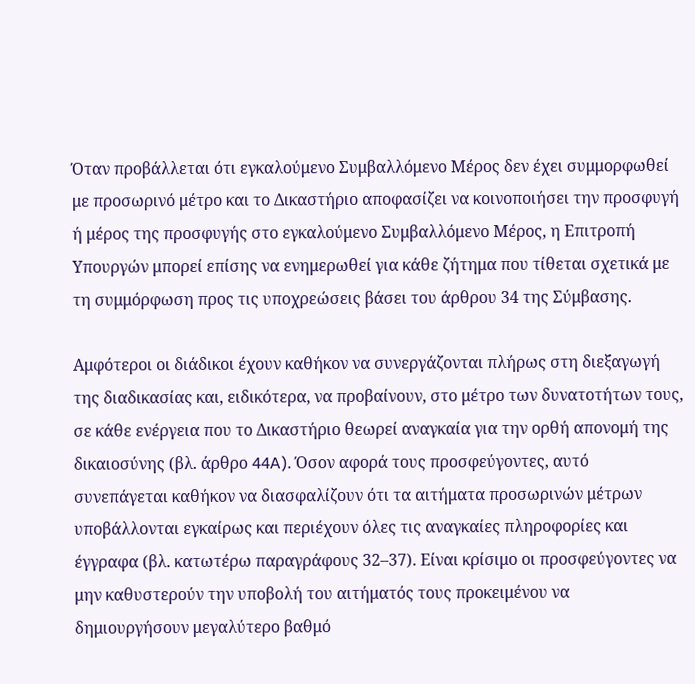Όταν προβάλλεται ότι εγκαλούμενο Συμβαλλόμενο Μέρος δεν έχει συμμορφωθεί με προσωρινό μέτρο και το Δικαστήριο αποφασίζει να κοινοποιήσει την προσφυγή ή μέρος της προσφυγής στο εγκαλούμενο Συμβαλλόμενο Μέρος, η Επιτροπή Υπουργών μπορεί επίσης να ενημερωθεί για κάθε ζήτημα που τίθεται σχετικά με τη συμμόρφωση προς τις υποχρεώσεις βάσει του άρθρου 34 της Σύμβασης.

Αμφότεροι οι διάδικοι έχουν καθήκον να συνεργάζονται πλήρως στη διεξαγωγή της διαδικασίας και, ειδικότερα, να προβαίνουν, στο μέτρο των δυνατοτήτων τους, σε κάθε ενέργεια που το Δικαστήριο θεωρεί αναγκαία για την ορθή απονομή της δικαιοσύνης (βλ. άρθρο 44A). Όσον αφορά τους προσφεύγοντες, αυτό συνεπάγεται καθήκον να διασφαλίζουν ότι τα αιτήματα προσωρινών μέτρων υποβάλλονται εγκαίρως και περιέχουν όλες τις αναγκαίες πληροφορίες και έγγραφα (βλ. κατωτέρω παραγράφους 32–37). Είναι κρίσιμο οι προσφεύγοντες να μην καθυστερούν την υποβολή του αιτήματός τους προκειμένου να δημιουργήσουν μεγαλύτερο βαθμό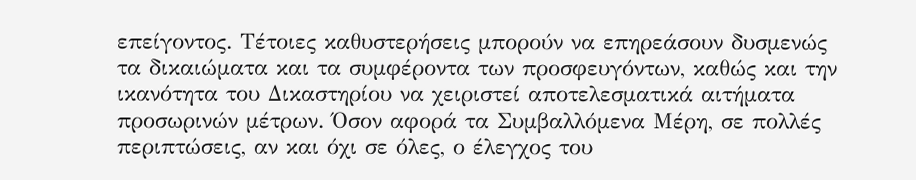επείγοντος. Τέτοιες καθυστερήσεις μπορούν να επηρεάσουν δυσμενώς τα δικαιώματα και τα συμφέροντα των προσφευγόντων, καθώς και την ικανότητα του Δικαστηρίου να χειριστεί αποτελεσματικά αιτήματα προσωρινών μέτρων. Όσον αφορά τα Συμβαλλόμενα Μέρη, σε πολλές περιπτώσεις, αν και όχι σε όλες, ο έλεγχος του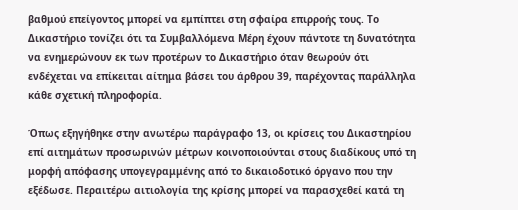βαθμού επείγοντος μπορεί να εμπίπτει στη σφαίρα επιρροής τους. Το Δικαστήριο τονίζει ότι τα Συμβαλλόμενα Μέρη έχουν πάντοτε τη δυνατότητα να ενημερώνουν εκ των προτέρων το Δικαστήριο όταν θεωρούν ότι ενδέχεται να επίκειται αίτημα βάσει του άρθρου 39, παρέχοντας παράλληλα κάθε σχετική πληροφορία.

Όπως εξηγήθηκε στην ανωτέρω παράγραφο 13, οι κρίσεις του Δικαστηρίου επί αιτημάτων προσωρινών μέτρων κοινοποιούνται στους διαδίκους υπό τη μορφή απόφασης υπογεγραμμένης από το δικαιοδοτικό όργανο που την εξέδωσε. Περαιτέρω αιτιολογία της κρίσης μπορεί να παρασχεθεί κατά τη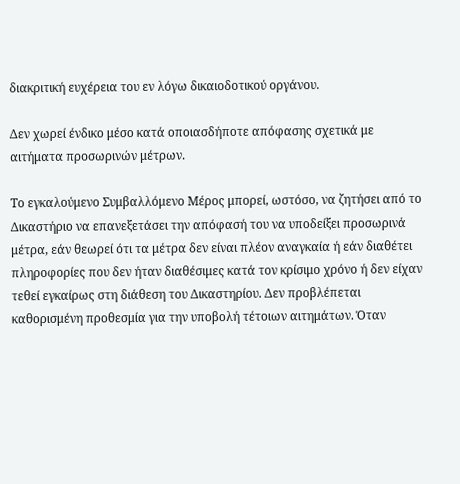διακριτική ευχέρεια του εν λόγω δικαιοδοτικού οργάνου.

Δεν χωρεί ένδικο μέσο κατά οποιασδήποτε απόφασης σχετικά με αιτήματα προσωρινών μέτρων.

Το εγκαλούμενο Συμβαλλόμενο Μέρος μπορεί, ωστόσο, να ζητήσει από το Δικαστήριο να επανεξετάσει την απόφασή του να υποδείξει προσωρινά μέτρα, εάν θεωρεί ότι τα μέτρα δεν είναι πλέον αναγκαία ή εάν διαθέτει πληροφορίες που δεν ήταν διαθέσιμες κατά τον κρίσιμο χρόνο ή δεν είχαν τεθεί εγκαίρως στη διάθεση του Δικαστηρίου. Δεν προβλέπεται καθορισμένη προθεσμία για την υποβολή τέτοιων αιτημάτων. Όταν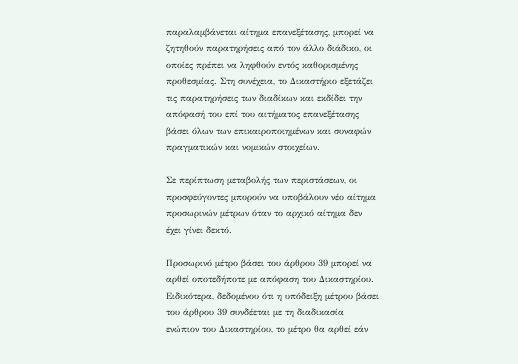παραλαμβάνεται αίτημα επανεξέτασης, μπορεί να ζητηθούν παρατηρήσεις από τον άλλο διάδικο, οι οποίες πρέπει να ληφθούν εντός καθορισμένης προθεσμίας. Στη συνέχεια, το Δικαστήριο εξετάζει τις παρατηρήσεις των διαδίκων και εκδίδει την απόφασή του επί του αιτήματος επανεξέτασης βάσει όλων των επικαιροποιημένων και συναφών πραγματικών και νομικών στοιχείων.

Σε περίπτωση μεταβολής των περιστάσεων, οι προσφεύγοντες μπορούν να υποβάλουν νέο αίτημα προσωρινών μέτρων όταν το αρχικό αίτημα δεν έχει γίνει δεκτό.

Προσωρινό μέτρο βάσει του άρθρου 39 μπορεί να αρθεί οποτεδήποτε με απόφαση του Δικαστηρίου. Ειδικότερα, δεδομένου ότι η υπόδειξη μέτρου βάσει του άρθρου 39 συνδέεται με τη διαδικασία ενώπιον του Δικαστηρίου, το μέτρο θα αρθεί εάν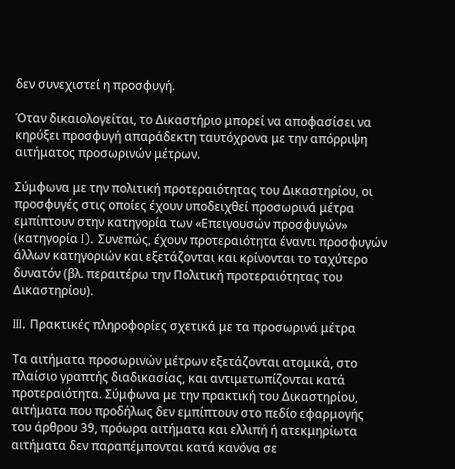δεν συνεχιστεί η προσφυγή.

Όταν δικαιολογείται, το Δικαστήριο μπορεί να αποφασίσει να κηρύξει προσφυγή απαράδεκτη ταυτόχρονα με την απόρριψη αιτήματος προσωρινών μέτρων.

Σύμφωνα με την πολιτική προτεραιότητας του Δικαστηρίου, οι προσφυγές στις οποίες έχουν υποδειχθεί προσωρινά μέτρα εμπίπτουν στην κατηγορία των «Επειγουσών προσφυγών» (κατηγορία I). Συνεπώς, έχουν προτεραιότητα έναντι προσφυγών άλλων κατηγοριών και εξετάζονται και κρίνονται το ταχύτερο δυνατόν (βλ. περαιτέρω την Πολιτική προτεραιότητας του Δικαστηρίου).

III. Πρακτικές πληροφορίες σχετικά με τα προσωρινά μέτρα

Τα αιτήματα προσωρινών μέτρων εξετάζονται ατομικά, στο πλαίσιο γραπτής διαδικασίας, και αντιμετωπίζονται κατά προτεραιότητα. Σύμφωνα με την πρακτική του Δικαστηρίου, αιτήματα που προδήλως δεν εμπίπτουν στο πεδίο εφαρμογής του άρθρου 39, πρόωρα αιτήματα και ελλιπή ή ατεκμηρίωτα αιτήματα δεν παραπέμπονται κατά κανόνα σε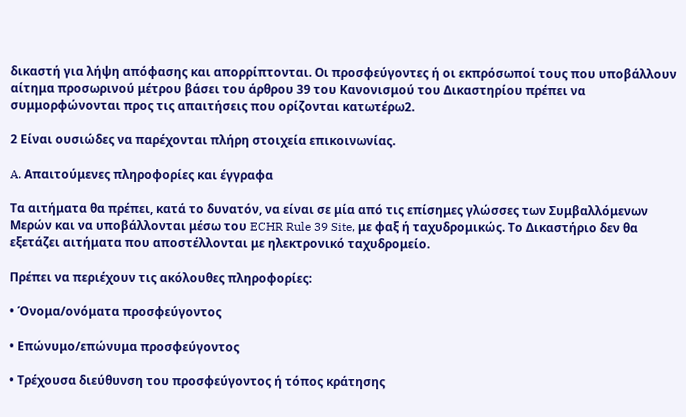δικαστή για λήψη απόφασης και απορρίπτονται. Οι προσφεύγοντες ή οι εκπρόσωποί τους που υποβάλλουν αίτημα προσωρινού μέτρου βάσει του άρθρου 39 του Κανονισμού του Δικαστηρίου πρέπει να συμμορφώνονται προς τις απαιτήσεις που ορίζονται κατωτέρω2.

2 Είναι ουσιώδες να παρέχονται πλήρη στοιχεία επικοινωνίας.

A. Απαιτούμενες πληροφορίες και έγγραφα

Τα αιτήματα θα πρέπει, κατά το δυνατόν, να είναι σε μία από τις επίσημες γλώσσες των Συμβαλλόμενων Μερών και να υποβάλλονται μέσω του ECHR Rule 39 Site, με φαξ ή ταχυδρομικώς. Το Δικαστήριο δεν θα εξετάζει αιτήματα που αποστέλλονται με ηλεκτρονικό ταχυδρομείο.

Πρέπει να περιέχουν τις ακόλουθες πληροφορίες:

• Όνομα/ονόματα προσφεύγοντος

• Επώνυμο/επώνυμα προσφεύγοντος

• Τρέχουσα διεύθυνση του προσφεύγοντος ή τόπος κράτησης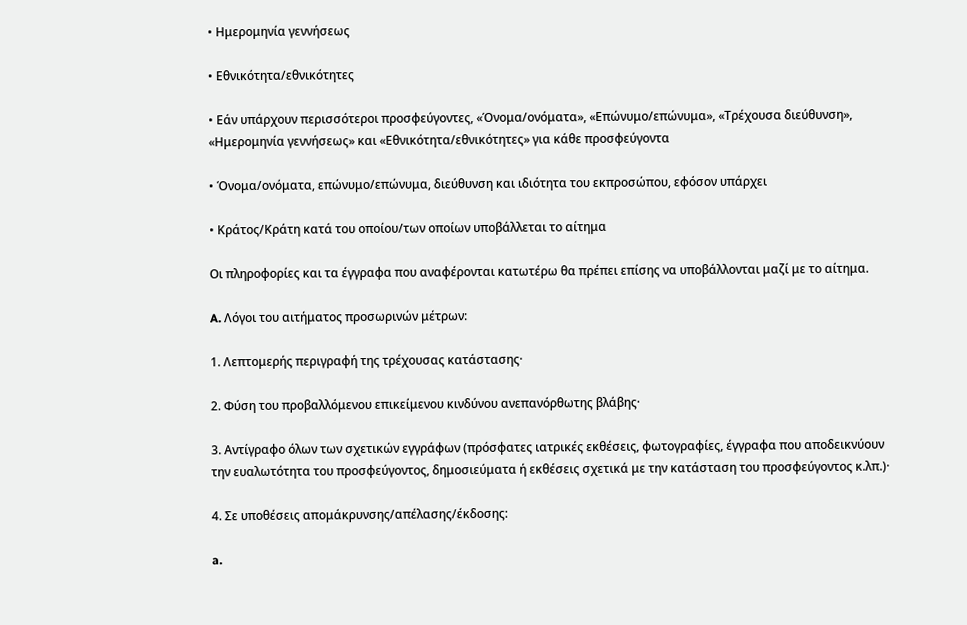• Ημερομηνία γεννήσεως

• Εθνικότητα/εθνικότητες

• Εάν υπάρχουν περισσότεροι προσφεύγοντες, «Όνομα/ονόματα», «Επώνυμο/επώνυμα», «Τρέχουσα διεύθυνση», «Ημερομηνία γεννήσεως» και «Εθνικότητα/εθνικότητες» για κάθε προσφεύγοντα

• Όνομα/ονόματα, επώνυμο/επώνυμα, διεύθυνση και ιδιότητα του εκπροσώπου, εφόσον υπάρχει

• Κράτος/Κράτη κατά του οποίου/των οποίων υποβάλλεται το αίτημα

Οι πληροφορίες και τα έγγραφα που αναφέρονται κατωτέρω θα πρέπει επίσης να υποβάλλονται μαζί με το αίτημα.

A. Λόγοι του αιτήματος προσωρινών μέτρων:

1. Λεπτομερής περιγραφή της τρέχουσας κατάστασης·

2. Φύση του προβαλλόμενου επικείμενου κινδύνου ανεπανόρθωτης βλάβης·

3. Αντίγραφο όλων των σχετικών εγγράφων (πρόσφατες ιατρικές εκθέσεις, φωτογραφίες, έγγραφα που αποδεικνύουν την ευαλωτότητα του προσφεύγοντος, δημοσιεύματα ή εκθέσεις σχετικά με την κατάσταση του προσφεύγοντος κ.λπ.)·

4. Σε υποθέσεις απομάκρυνσης/απέλασης/έκδοσης:

a.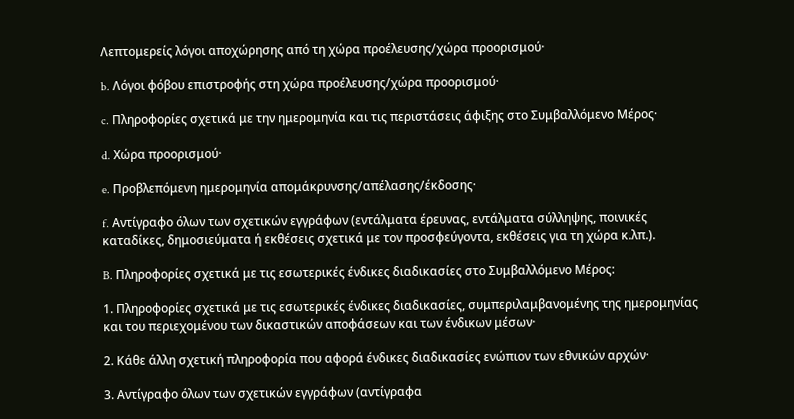Λεπτομερείς λόγοι αποχώρησης από τη χώρα προέλευσης/χώρα προορισμού·

b. Λόγοι φόβου επιστροφής στη χώρα προέλευσης/χώρα προορισμού·

c. Πληροφορίες σχετικά με την ημερομηνία και τις περιστάσεις άφιξης στο Συμβαλλόμενο Μέρος·

d. Χώρα προορισμού·

e. Προβλεπόμενη ημερομηνία απομάκρυνσης/απέλασης/έκδοσης·

f. Αντίγραφο όλων των σχετικών εγγράφων (εντάλματα έρευνας, εντάλματα σύλληψης, ποινικές καταδίκες, δημοσιεύματα ή εκθέσεις σχετικά με τον προσφεύγοντα, εκθέσεις για τη χώρα κ.λπ.).

B. Πληροφορίες σχετικά με τις εσωτερικές ένδικες διαδικασίες στο Συμβαλλόμενο Μέρος:

1. Πληροφορίες σχετικά με τις εσωτερικές ένδικες διαδικασίες, συμπεριλαμβανομένης της ημερομηνίας και του περιεχομένου των δικαστικών αποφάσεων και των ένδικων μέσων·

2. Κάθε άλλη σχετική πληροφορία που αφορά ένδικες διαδικασίες ενώπιον των εθνικών αρχών·

3. Αντίγραφο όλων των σχετικών εγγράφων (αντίγραφα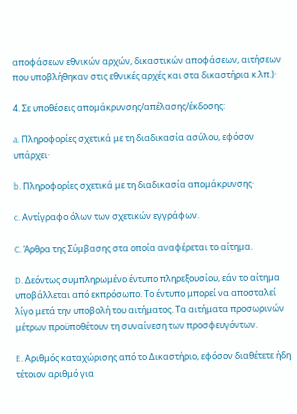αποφάσεων εθνικών αρχών, δικαστικών αποφάσεων, αιτήσεων που υποβλήθηκαν στις εθνικές αρχές και στα δικαστήρια κ.λπ.)·

4. Σε υποθέσεις απομάκρυνσης/απέλασης/έκδοσης:

a. Πληροφορίες σχετικά με τη διαδικασία ασύλου, εφόσον υπάρχει·

b. Πληροφορίες σχετικά με τη διαδικασία απομάκρυνσης·

c. Αντίγραφο όλων των σχετικών εγγράφων.

C. Άρθρα της Σύμβασης στα οποία αναφέρεται το αίτημα.

D. Δεόντως συμπληρωμένο έντυπο πληρεξουσίου, εάν το αίτημα υποβάλλεται από εκπρόσωπο. Το έντυπο μπορεί να αποσταλεί λίγο μετά την υποβολή του αιτήματος. Τα αιτήματα προσωρινών μέτρων προϋποθέτουν τη συναίνεση των προσφευγόντων.

E. Αριθμός καταχώρισης από το Δικαστήριο, εφόσον διαθέτετε ήδη τέτοιον αριθμό για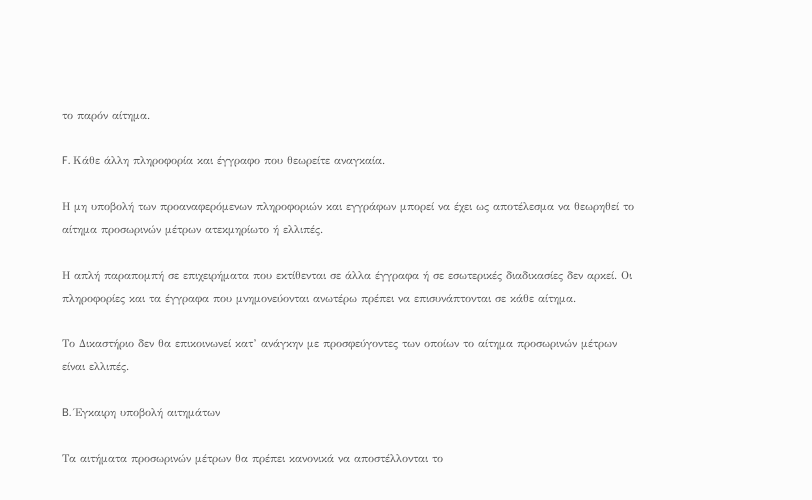το παρόν αίτημα.

F. Κάθε άλλη πληροφορία και έγγραφο που θεωρείτε αναγκαία.

Η μη υποβολή των προαναφερόμενων πληροφοριών και εγγράφων μπορεί να έχει ως αποτέλεσμα να θεωρηθεί το αίτημα προσωρινών μέτρων ατεκμηρίωτο ή ελλιπές.

Η απλή παραπομπή σε επιχειρήματα που εκτίθενται σε άλλα έγγραφα ή σε εσωτερικές διαδικασίες δεν αρκεί. Οι πληροφορίες και τα έγγραφα που μνημονεύονται ανωτέρω πρέπει να επισυνάπτονται σε κάθε αίτημα.

Το Δικαστήριο δεν θα επικοινωνεί κατ’ ανάγκην με προσφεύγοντες των οποίων το αίτημα προσωρινών μέτρων είναι ελλιπές.

B. Έγκαιρη υποβολή αιτημάτων

Τα αιτήματα προσωρινών μέτρων θα πρέπει κανονικά να αποστέλλονται το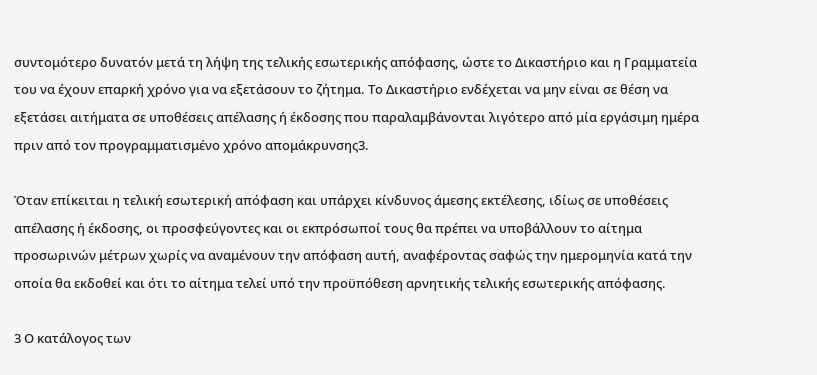συντομότερο δυνατόν μετά τη λήψη της τελικής εσωτερικής απόφασης, ώστε το Δικαστήριο και η Γραμματεία του να έχουν επαρκή χρόνο για να εξετάσουν το ζήτημα. Το Δικαστήριο ενδέχεται να μην είναι σε θέση να εξετάσει αιτήματα σε υποθέσεις απέλασης ή έκδοσης που παραλαμβάνονται λιγότερο από μία εργάσιμη ημέρα πριν από τον προγραμματισμένο χρόνο απομάκρυνσης3.

Όταν επίκειται η τελική εσωτερική απόφαση και υπάρχει κίνδυνος άμεσης εκτέλεσης, ιδίως σε υποθέσεις απέλασης ή έκδοσης, οι προσφεύγοντες και οι εκπρόσωποί τους θα πρέπει να υποβάλλουν το αίτημα προσωρινών μέτρων χωρίς να αναμένουν την απόφαση αυτή, αναφέροντας σαφώς την ημερομηνία κατά την οποία θα εκδοθεί και ότι το αίτημα τελεί υπό την προϋπόθεση αρνητικής τελικής εσωτερικής απόφασης.

3 Ο κατάλογος των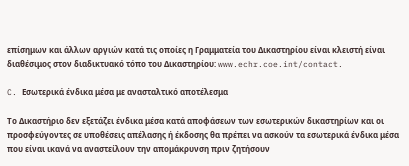επίσημων και άλλων αργιών κατά τις οποίες η Γραμματεία του Δικαστηρίου είναι κλειστή είναι διαθέσιμος στον διαδικτυακό τόπο του Δικαστηρίου: www.echr.coe.int/contact.

C. Εσωτερικά ένδικα μέσα με ανασταλτικό αποτέλεσμα

Το Δικαστήριο δεν εξετάζει ένδικα μέσα κατά αποφάσεων των εσωτερικών δικαστηρίων και οι προσφεύγοντες σε υποθέσεις απέλασης ή έκδοσης θα πρέπει να ασκούν τα εσωτερικά ένδικα μέσα που είναι ικανά να αναστείλουν την απομάκρυνση πριν ζητήσουν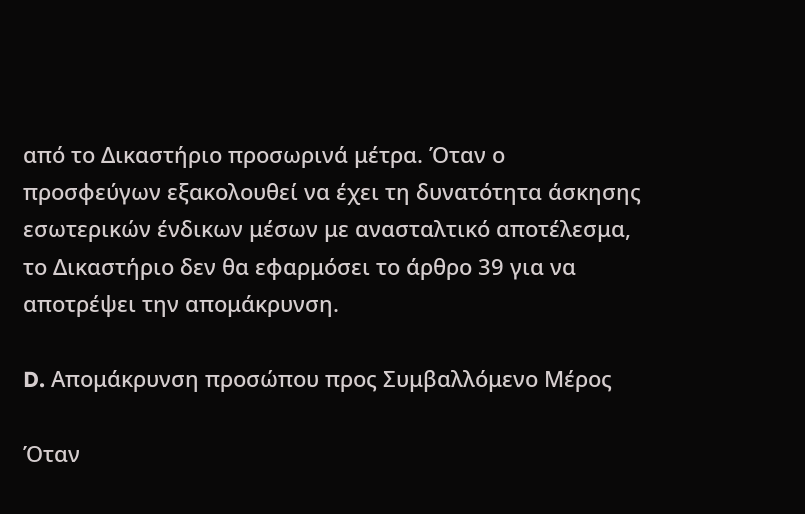από το Δικαστήριο προσωρινά μέτρα. Όταν ο προσφεύγων εξακολουθεί να έχει τη δυνατότητα άσκησης εσωτερικών ένδικων μέσων με ανασταλτικό αποτέλεσμα, το Δικαστήριο δεν θα εφαρμόσει το άρθρο 39 για να αποτρέψει την απομάκρυνση.

D. Απομάκρυνση προσώπου προς Συμβαλλόμενο Μέρος

Όταν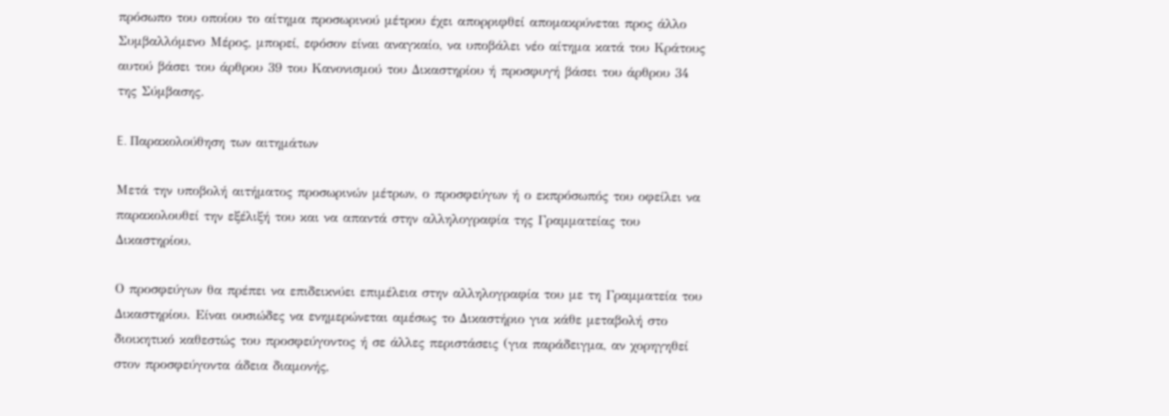πρόσωπο του οποίου το αίτημα προσωρινού μέτρου έχει απορριφθεί απομακρύνεται προς άλλο Συμβαλλόμενο Μέρος, μπορεί, εφόσον είναι αναγκαίο, να υποβάλει νέο αίτημα κατά του Κράτους αυτού βάσει του άρθρου 39 του Κανονισμού του Δικαστηρίου ή προσφυγή βάσει του άρθρου 34 της Σύμβασης.

E. Παρακολούθηση των αιτημάτων

Μετά την υποβολή αιτήματος προσωρινών μέτρων, ο προσφεύγων ή ο εκπρόσωπός του οφείλει να παρακολουθεί την εξέλιξή του και να απαντά στην αλληλογραφία της Γραμματείας του Δικαστηρίου.

Ο προσφεύγων θα πρέπει να επιδεικνύει επιμέλεια στην αλληλογραφία του με τη Γραμματεία του Δικαστηρίου. Είναι ουσιώδες να ενημερώνεται αμέσως το Δικαστήριο για κάθε μεταβολή στο διοικητικό καθεστώς του προσφεύγοντος ή σε άλλες περιστάσεις (για παράδειγμα, αν χορηγηθεί στον προσφεύγοντα άδεια διαμονής,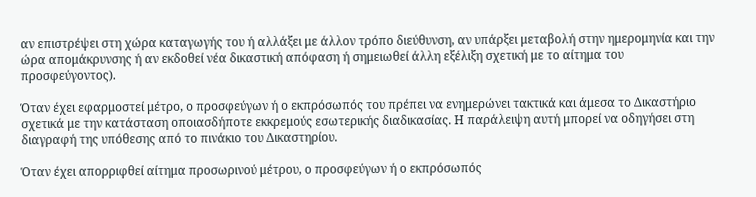αν επιστρέψει στη χώρα καταγωγής του ή αλλάξει με άλλον τρόπο διεύθυνση, αν υπάρξει μεταβολή στην ημερομηνία και την ώρα απομάκρυνσης ή αν εκδοθεί νέα δικαστική απόφαση ή σημειωθεί άλλη εξέλιξη σχετική με το αίτημα του προσφεύγοντος).

Όταν έχει εφαρμοστεί μέτρο, ο προσφεύγων ή ο εκπρόσωπός του πρέπει να ενημερώνει τακτικά και άμεσα το Δικαστήριο σχετικά με την κατάσταση οποιασδήποτε εκκρεμούς εσωτερικής διαδικασίας. Η παράλειψη αυτή μπορεί να οδηγήσει στη διαγραφή της υπόθεσης από το πινάκιο του Δικαστηρίου.

Όταν έχει απορριφθεί αίτημα προσωρινού μέτρου, ο προσφεύγων ή ο εκπρόσωπός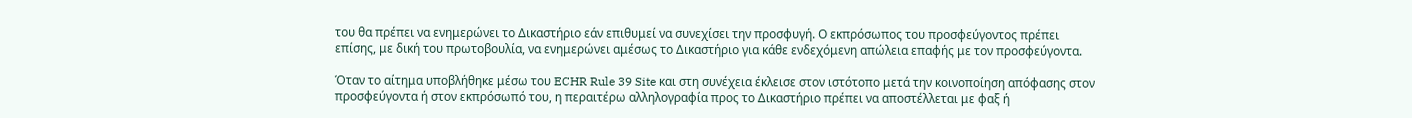του θα πρέπει να ενημερώνει το Δικαστήριο εάν επιθυμεί να συνεχίσει την προσφυγή. Ο εκπρόσωπος του προσφεύγοντος πρέπει επίσης, με δική του πρωτοβουλία, να ενημερώνει αμέσως το Δικαστήριο για κάθε ενδεχόμενη απώλεια επαφής με τον προσφεύγοντα.

Όταν το αίτημα υποβλήθηκε μέσω του ECHR Rule 39 Site και στη συνέχεια έκλεισε στον ιστότοπο μετά την κοινοποίηση απόφασης στον προσφεύγοντα ή στον εκπρόσωπό του, η περαιτέρω αλληλογραφία προς το Δικαστήριο πρέπει να αποστέλλεται με φαξ ή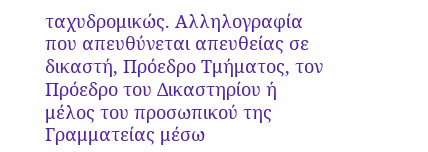ταχυδρομικώς. Αλληλογραφία που απευθύνεται απευθείας σε δικαστή, Πρόεδρο Τμήματος, τον Πρόεδρο του Δικαστηρίου ή μέλος του προσωπικού της Γραμματείας μέσω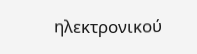ηλεκτρονικού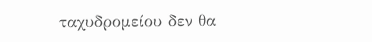ταχυδρομείου δεν θα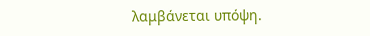λαμβάνεται υπόψη.